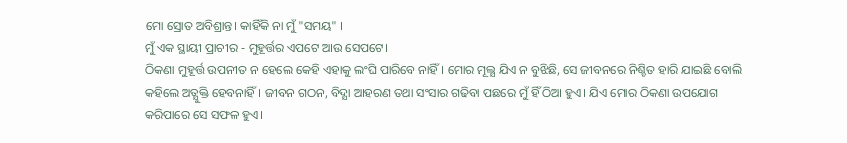ମୋ ସ୍ରୋତ ଅବିଶ୍ରାନ୍ତ। କାହିଁକି ନା ମୁଁ "ସମୟ" ।
ମୁଁ ଏକ ସ୍ଥାୟୀ ପ୍ରାଚୀର - ମୁହୂର୍ତ୍ତର ଏପଟେ ଆଉ ସେପଟେ।
ଠିକଣା ମୁହୂର୍ତ୍ତ ଉପନୀତ ନ ହେଲେ କେହି ଏହାକୁ ଲଂଘି ପାରିବେ ନାହିଁ। ମୋର ମୂଲ୍ଯ ଯିଏ ନ ବୁଝିଛି, ସେ ଜୀବନରେ ନିଶ୍ଚିତ ହାରି ଯାଇଛି ବୋଲି କହିଲେ ଅତ୍ଯୁକ୍ତି ହେବନାହିଁ। ଜୀବନ ଗଠନ, ବିଦ୍ଯା ଆହରଣ ତଥା ସଂସାର ଗଢିବା ପଛରେ ମୁଁ ହିଁ ଠିଆ ହୁଏ। ଯିଏ ମୋର ଠିକଣା ଉପଯୋଗ କରିପାରେ ସେ ସଫଳ ହୁଏ।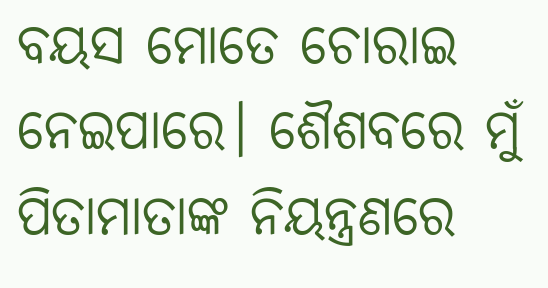ବୟସ ମୋତେ ଚୋରାଇ ନେଇପାରେ। ଶୈଶବରେ ମୁଁ ପିତାମାତାଙ୍କ ନିୟନ୍ତ୍ରଣରେ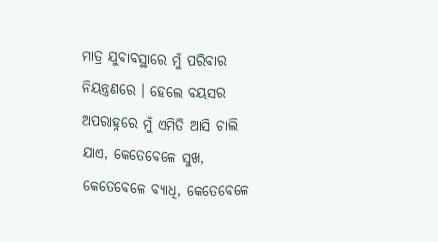ମାତ୍ର ଯୁବାବସ୍ଥାରେ ମୁଁ ପରିବାର ନିୟନ୍ତ୍ରଣରେ । ହେଲେ ବୟସର ଅପରାହ୍ନରେ ମୁଁ ଏମିତି ଆସି ଚାଲି ଯାଏ, କେତେବେଳେ ସୁଖ, କେତେବେଳେ ବ୍ଯାଧି, କେତେବେଳେ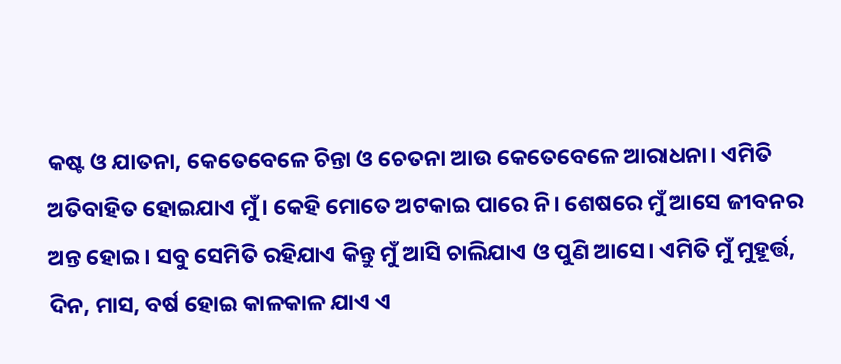କଷ୍ଟ ଓ ଯାତନା, କେତେବେଳେ ଚିନ୍ତା ଓ ଚେତନା ଆଉ କେତେବେଳେ ଆରାଧନା। ଏମିତି ଅତିବାହିତ ହୋଇଯାଏ ମୁଁ। କେହି ମୋତେ ଅଟକାଇ ପାରେ ନି। ଶେଷରେ ମୁଁ ଆସେ ଜୀବନର ଅନ୍ତ ହୋଇ। ସବୁ ସେମିତି ରହିଯାଏ କିନ୍ତୁ ମୁଁ ଆସି ଚାଲିଯାଏ ଓ ପୁଣି ଆସେ। ଏମିତି ମୁଁ ମୁହୂର୍ତ୍ତ, ଦିନ, ମାସ, ବର୍ଷ ହୋଇ କାଳକାଳ ଯାଏ ଏ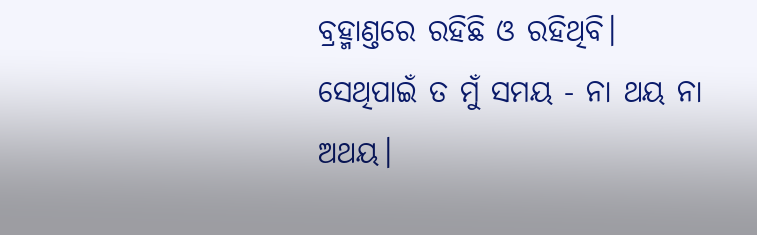ବ୍ରହ୍ମାଣ୍ତରେ ରହିଛି ଓ ରହିଥିବି। ସେଥିପାଇଁ ତ ମୁଁ ସମୟ - ନା ଥୟ ନା ଅଥୟ।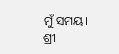ମୁଁ ସମୟ।
ଶ୍ରୀ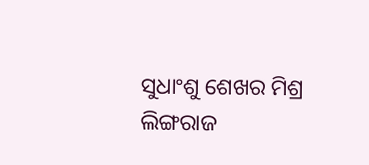ସୁଧାଂଶୁ ଶେଖର ମିଶ୍ର
ଲିଙ୍ଗରାଜ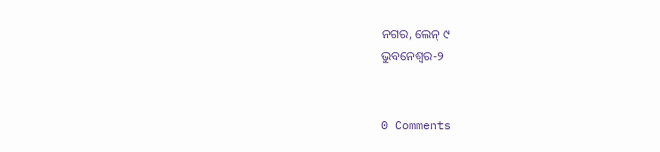ନଗର, ଲେନ୍ ୯
ଭୁବନେଶ୍ୱର-୨


0 Comments